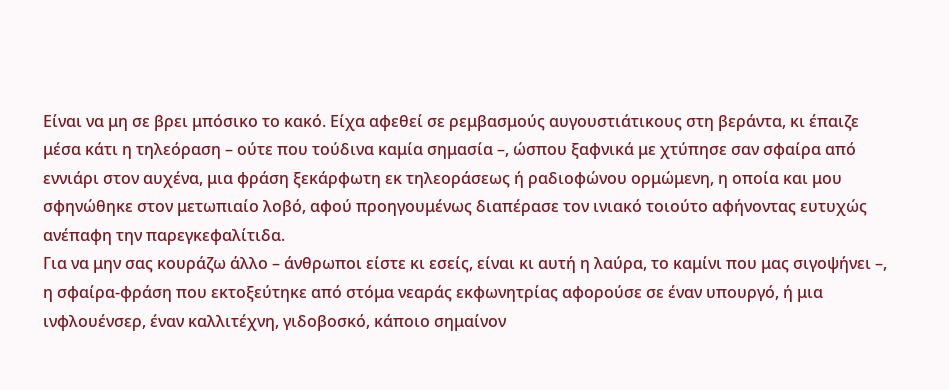Είναι να μη σε βρει μπόσικο το κακό. Είχα αφεθεί σε ρεμβασμούς αυγουστιάτικους στη βεράντα, κι έπαιζε μέσα κάτι η τηλεόραση – ούτε που τούδινα καμία σημασία –, ώσπου ξαφνικά με χτύπησε σαν σφαίρα από εννιάρι στον αυχένα, μια φράση ξεκάρφωτη εκ τηλεοράσεως ή ραδιοφώνου ορμώμενη, η οποία και μου σφηνώθηκε στον μετωπιαίο λοβό, αφού προηγουμένως διαπέρασε τον ινιακό τοιούτο αφήνοντας ευτυχώς ανέπαφη την παρεγκεφαλίτιδα.
Για να μην σας κουράζω άλλο – άνθρωποι είστε κι εσείς, είναι κι αυτή η λαύρα, το καμίνι που μας σιγοψήνει –, η σφαίρα-φράση που εκτοξεύτηκε από στόμα νεαράς εκφωνητρίας αφορούσε σε έναν υπουργό, ή μια ινφλουένσερ, έναν καλλιτέχνη, γιδοβοσκό, κάποιο σημαίνον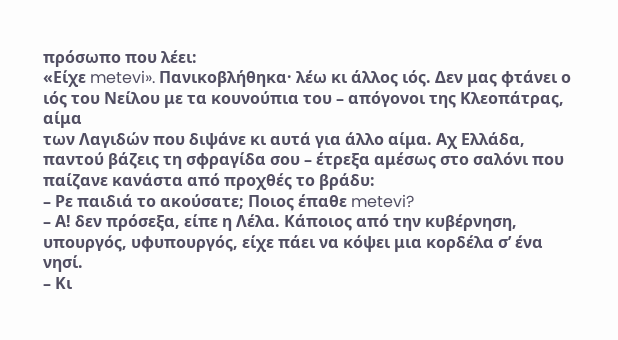πρόσωπο που λέει:
«Είχε metevi». Πανικοβλήθηκα· λέω κι άλλος ιός. Δεν μας φτάνει ο ιός του Νείλου με τα κουνούπια του – απόγονοι της Κλεοπάτρας, αίμα
των Λαγιδών που διψάνε κι αυτά για άλλο αίμα. Αχ Ελλάδα, παντού βάζεις τη σφραγίδα σου – έτρεξα αμέσως στο σαλόνι που παίζανε κανάστα από προχθές το βράδυ:
– Ρε παιδιά το ακούσατε; Ποιος έπαθε metevi?
– Α! δεν πρόσεξα, είπε η Λέλα. Κάποιος από την κυβέρνηση, υπουργός, υφυπουργός, είχε πάει να κόψει μια κορδέλα σ’ ένα νησί.
– Κι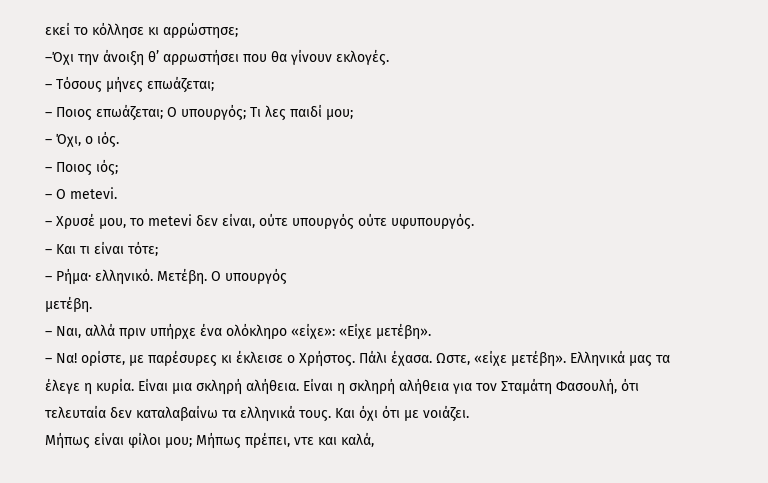εκεί το κόλλησε κι αρρώστησε;
–Όχι την άνοιξη θ’ αρρωστήσει που θα γίνουν εκλογές.
– Τόσους μήνες επωάζεται;
– Ποιος επωάζεται; Ο υπουργός; Τι λες παιδί μου;
– Όχι, ο ιός.
– Ποιος ιός;
– Ο metevi.
– Χρυσέ μου, το metevi δεν είναι, ούτε υπουργός ούτε υφυπουργός.
– Και τι είναι τότε;
– Ρήμα· ελληνικό. Μετέβη. Ο υπουργός
μετέβη.
– Ναι, αλλά πριν υπήρχε ένα ολόκληρο «είχε»: «Είχε μετέβη».
– Να! ορίστε, με παρέσυρες κι έκλεισε ο Χρήστος. Πάλι έχασα. Ωστε, «είχε μετέβη». Ελληνικά μας τα έλεγε η κυρία. Είναι μια σκληρή αλήθεια. Είναι η σκληρή αλήθεια για τον Σταμάτη Φασουλή, ότι τελευταία δεν καταλαβαίνω τα ελληνικά τους. Και όχι ότι με νοιάζει.
Μήπως είναι φίλοι μου; Μήπως πρέπει, ντε και καλά,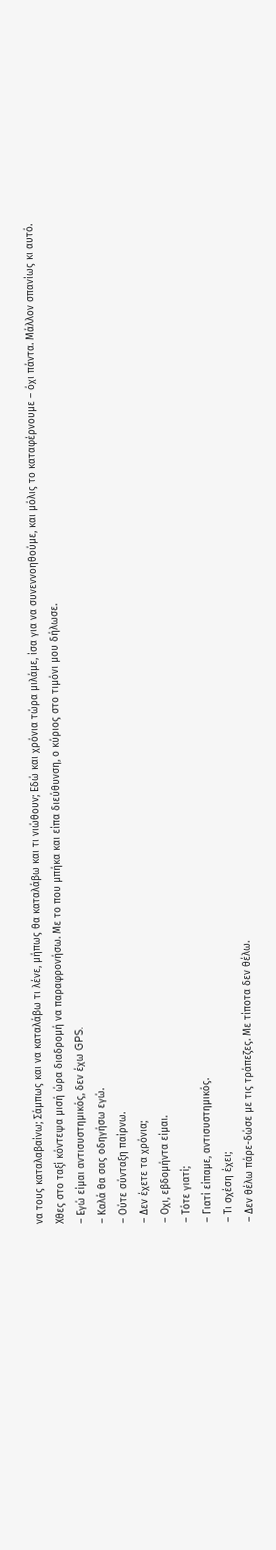να τους καταλαβαίνω; Σάμπως και να καταλάβω τι λένε, μήπως θα καταλάβω και τι νιώθουν; Εδώ και χρόνια τώρα μιλάμε, ίσα για να συνεννοηθούμε, και μόλις το καταφέρνουμε – όχι πάντα. Μάλλον σπανίως κι αυτό. Χθες στο ταξί κόντεψα μισή ώρα διαδρομή να παραφρονήσω. Με το που μπήκα και είπα διεύθυνση, ο κύριος στο τιμόνι μου δήλωσε.
– Εγώ είμαι αντισυστημικός, δεν έχω GPS.
– Καλά θα σας οδηγήσω εγώ.
– Ούτε σύνταξη παίρνω.
– Δεν έχετε τα χρόνια;
– Οχι, εβδομήντα είμαι.
– Τότε γιατί;
– Γιατί είπαμε, αντισυστημικός.
– Τι σχέση έχει;
– Δεν θέλω πάρε-δώσε με τις τράπεζες. Με τίποτα δεν θέλω.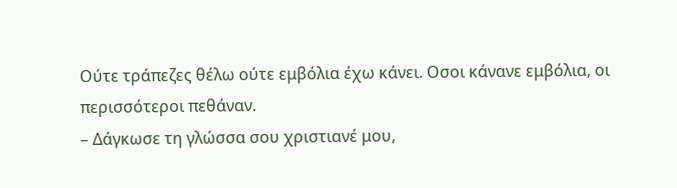Ούτε τράπεζες θέλω ούτε εμβόλια έχω κάνει. Οσοι κάνανε εμβόλια, οι περισσότεροι πεθάναν.
– Δάγκωσε τη γλώσσα σου χριστιανέ μου,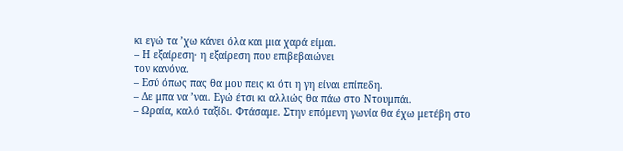κι εγώ τα ’χω κάνει όλα και μια χαρά είμαι.
– Η εξαίρεση· η εξαίρεση που επιβεβαιώνει
τον κανόνα.
– Εσύ όπως πας θα μου πεις κι ότι η γη είναι επίπεδη.
– Δε μπα να ’ναι. Εγώ έτσι κι αλλιώς θα πάω στο Ντουμπάι.
– Ωραία, καλό ταξίδι. Φτάσαμε. Στην επόμενη γωνία θα έχω μετέβη στο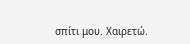σπίτι μου. Χαιρετώ.